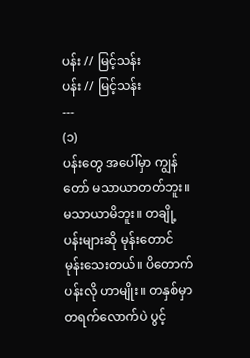ပန်း // မြင့်သန်း
ပန်း // မြင့်သန်း
---
(၁)
ပန်းတွေ အပေါ်မှာ ကျွန်တော် မသာယာတတ်ဘူး။ မသာယာမိဘူး။ တချို့ပန်းများဆို မုန်းတောင် မုန်းသေးတယ်။ ပိတောက်ပန်းလို ဟာမျိုး။ တနှစ်မှာ တရက်လောက်ပဲ ပွင့်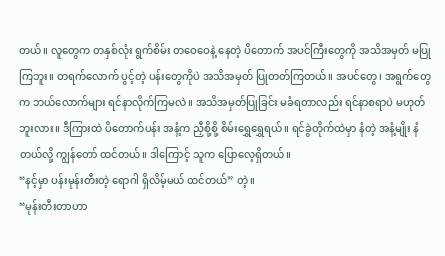တယ်။ လူတွေက တနှစ်လုံး ရွက်စိမ်း တဝေဝေနဲ့ နေတဲ့ ပိတောက် အပင်ကြီးတွေကို အသိအမှတ် မပြုကြဘူး။ တရက်လောက် ပွင့်တဲ့ ပန်းတွေကိုပဲ အသိအမှတ် ပြုတတ်ကြတယ်။ အပင်တွေ၊ အရွက်တွေက ဘယ်လောက်များ ရင်နာလိုက်ကြမလဲ။ အသိအမှတ်ပြုခြင်း မခံရတာလည်း ရင်နာစရာပဲ မဟုတ်ဘူးလား။ ဒီကြားထဲ ပိတောက်ပန်း အနံ့က ညှီစို့စို့ စိမ်းရွှေရွှေရယ်။ ရင်ခွဲတိုက်ထဲမှာ နံတဲ့ အနံ့မျိုး နံတယ်လို့ ကျွန်တော် ထင်တယ်။ ဒါကြောင့် သူက ပြောလေ့ရှိတယ်။
“နင့်မှာ ပန်းမုန်းတီးတဲ့ ရောဂါ ရှိလိမ့်မယ် ထင်တယ်” တဲ့။
“မုန်းတီးတာဟာ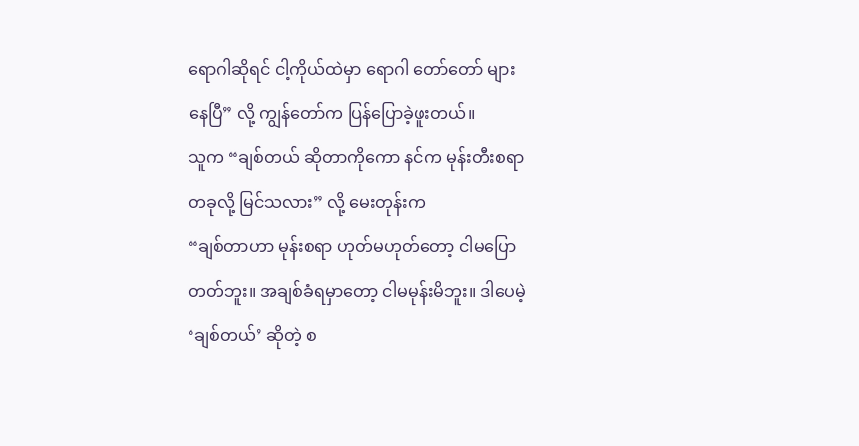ရောဂါဆိုရင် ငါ့ကိုယ်ထဲမှာ ရောဂါ တော်တော် များနေပြီ” လို့ ကျွန်တော်က ပြန်ပြောခဲ့ဖူးတယ်။
သူက “ချစ်တယ် ဆိုတာကိုကော နင်က မုန်းတီးစရာ တခုလို့ မြင်သလား” လို့ မေးတုန်းက
“ချစ်တာဟာ မုန်းစရာ ဟုတ်မဟုတ်တော့ ငါမပြောတတ်ဘူး။ အချစ်ခံရမှာတော့ ငါမမုန်းမိဘူး။ ဒါပေမဲ့ ‘ချစ်တယ်’ ဆိုတဲ့ စ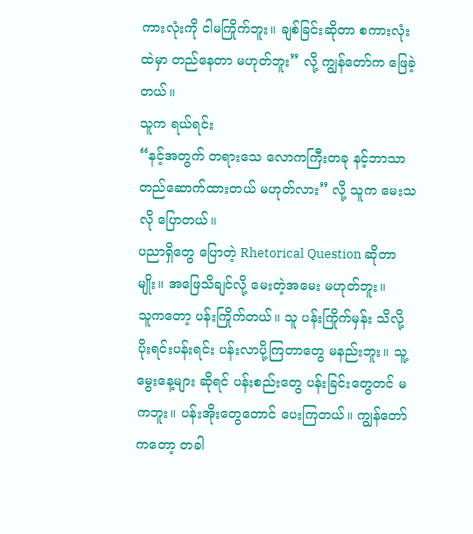ကားလုံးကို ငါမကြိုက်ဘူး။ ချစ်ခြင်းဆိုတာ စကားလုံးထဲမှာ တည်နေတာ မဟုတ်ဘူး” လို့ ကျွန်တော်က ဖြေခဲ့တယ်။
သူက ရယ်ရင်း
“နင့်အတွက် တရားသေ လောကကြီးတခု နင့်ဘာသာ တည်ဆောက်ထားတယ် မဟုတ်လား” လို့ သူက မေးသလို ပြောတယ်။
ပညာရှိတွေ ပြောတဲ့ Rhetorical Question ဆိုတာမျိုး။ အဖြေသိချင်လို့ မေးတဲ့အမေး မဟုတ်ဘူး။
သူကတော့ ပန်းကြိုက်တယ်။ သူ ပန်းကြိုက်မှန်း သိလို့ ပိုးရင်းပန်းရင်း ပန်းလာပို့ကြတာတွေ မနည်းဘူး။ သူ့မွေးနေ့များ ဆိုရင် ပန်းစည်းတွေ ပန်းခြင်းတွေတင် မကဘူး။ ပန်းအိုးတွေတောင် ပေးကြတယ်။ ကျွန်တော်ကတော့ တခါ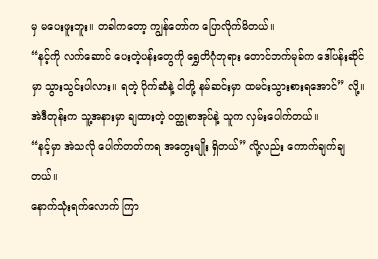မှ မပေးဖူးဘူး။ တခါကတော့ ကျွန်တော်က ပြောလိုက်မိတယ်။
“နင့်ကို လက်ဆောင် ပေးတဲ့ပန်းတွေကို ရွှေတိဂုံဘုရား တောင်ဘက်မုခ်က ဒေါ်ပန်းဆိုင်မှာ သွားသွင်းပါလား။ ရတဲ့ ပိုက်ဆံနဲ့ ငါတို့ နမ်ဆင်းမှာ ထမင်းသွားစားရအောင်” လို့။
အဲဒီတုန်းက သူ့အနားမှာ ချထားတဲ့ ဝတ္ထုစာအုပ်နဲ့ သူက လှမ်းပေါက်တယ်။
“နင့်မှာ အဲသလို ပေါက်တတ်ကရ အတွေးမျိုး ရှိတယ်” လို့လည်း ကောက်ချက်ချတယ်။
နောက်သုံးရက်လောက် ကြာ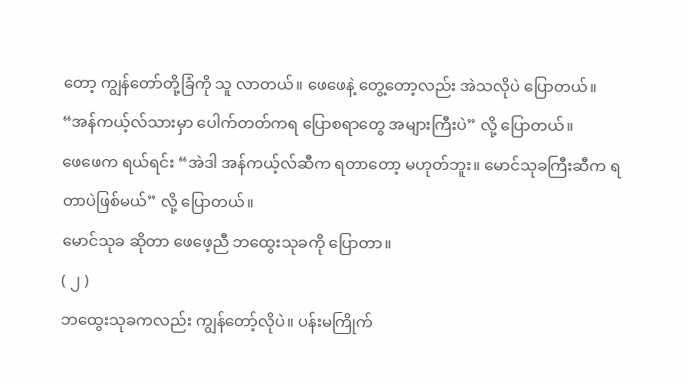တော့ ကျွန်တော်တို့ခြံကို သူ လာတယ်။ ဖေဖေနဲ့ တွေ့တော့လည်း အဲသလိုပဲ ပြောတယ်။
“အန်ကယ့်လ်သားမှာ ပေါက်တတ်ကရ ပြောစရာတွေ အများကြီးပဲ” လို့ ပြောတယ်။
ဖေဖေက ရယ်ရင်း “အဲဒါ အန်ကယ့်လ်ဆီက ရတာတော့ မဟုတ်ဘူး။ မောင်သုခကြီးဆီက ရတာပဲဖြစ်မယ်” လို့ ပြောတယ်။
မောင်သုခ ဆိုတာ ဖေဖေ့ညီ ဘထွေးသုခကို ပြောတာ။
( ၂ )
ဘထွေးသုခကလည်း ကျွန်တော့်လိုပဲ။ ပန်းမကြိုက်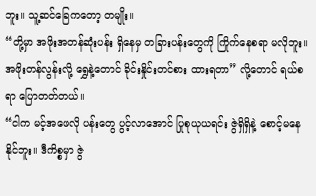ဘူး။ သူ့ဆင်ခြေကတော့ တမျိုး။
“တို့မှာ အဖိုးအတန်ဆုံးပန်း ရှိနေမှ တခြားပန်းတွေကို ကြိုက်နေစရာ မလိုဘူး။ အဖိုးတန်လွန်းလို့ ရွှေနဲ့တောင် ခိုင်းနှိုင်းတင်စား ထားရတာ” လို့တောင် ရယ်စရာ ပြောတတ်တယ်။
“ငါက မင့်အဖေလို ပန်းတွေ ပွင့်လာအောင် ပြုစုယုယရင်း ဇွဲရှိရှိနဲ့ စောင့်မနေနိုင်ဘူး။ ဒီကိစ္စမှာ ဇွဲ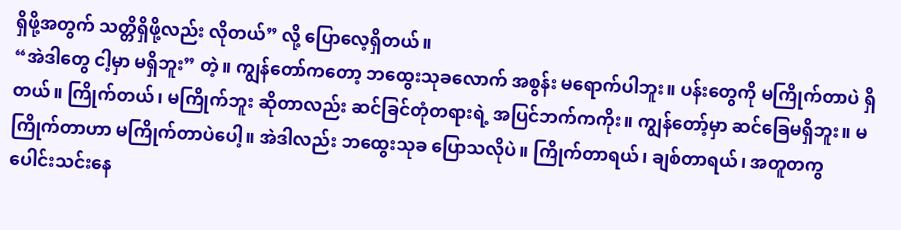ရှိဖို့အတွက် သတ္တိရှိဖို့လည်း လိုတယ်” လို့ ပြောလေ့ရှိတယ်။
“အဲဒါတွေ ငါ့မှာ မရှိဘူး” တဲ့။ ကျွန်တော်ကတော့ ဘထွေးသုခလောက် အစွန်း မရောက်ပါဘူး။ ပန်းတွေကို မကြိုက်တာပဲ ရှိတယ်။ ကြိုက်တယ်၊ မကြိုက်ဘူး ဆိုတာလည်း ဆင်ခြင်တုံတရားရဲ့ အပြင်ဘက်ကကိုး။ ကျွန်တော့်မှာ ဆင်ခြေမရှိဘူး။ မကြိုက်တာဟာ မကြိုက်တာပဲပေါ့။ အဲဒါလည်း ဘထွေးသုခ ပြောသလိုပဲ။ ကြိုက်တာရယ်၊ ချစ်တာရယ်၊ အတူတကွ ပေါင်းသင်းနေ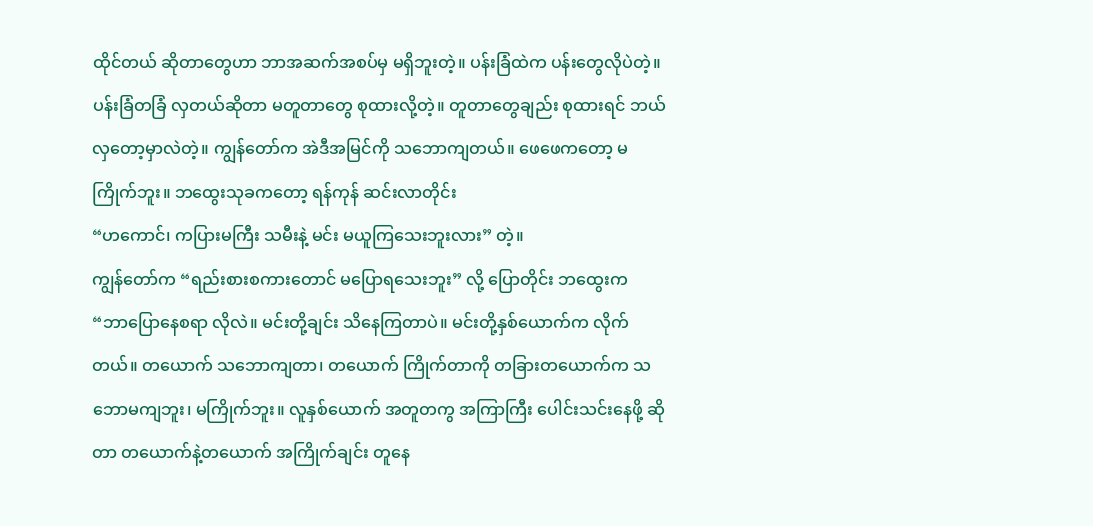ထိုင်တယ် ဆိုတာတွေဟာ ဘာအဆက်အစပ်မှ မရှိဘူးတဲ့။ ပန်းခြံထဲက ပန်းတွေလိုပဲတဲ့။ ပန်းခြံတခြံ လှတယ်ဆိုတာ မတူတာတွေ စုထားလို့တဲ့။ တူတာတွေချည်း စုထားရင် ဘယ်လှတော့မှာလဲတဲ့။ ကျွန်တော်က အဲဒီအမြင်ကို သဘောကျတယ်။ ဖေဖေကတော့ မကြိုက်ဘူး။ ဘထွေးသုခကတော့ ရန်ကုန် ဆင်းလာတိုင်း
“ဟကောင်၊ ကပြားမကြီး သမီးနဲ့ မင်း မယူကြသေးဘူးလား” တဲ့။
ကျွန်တော်က “ရည်းစားစကားတောင် မပြောရသေးဘူး” လို့ ပြောတိုင်း ဘထွေးက
“ဘာပြောနေစရာ လိုလဲ။ မင်းတို့ချင်း သိနေကြတာပဲ။ မင်းတို့နှစ်ယောက်က လိုက်တယ်။ တယောက် သဘောကျတာ၊ တယောက် ကြိုက်တာကို တခြားတယောက်က သဘောမကျဘူး၊ မကြိုက်ဘူး။ လူနှစ်ယောက် အတူတကွ အကြာကြီး ပေါင်းသင်းနေဖို့ ဆိုတာ တယောက်နဲ့တယောက် အကြိုက်ချင်း တူနေ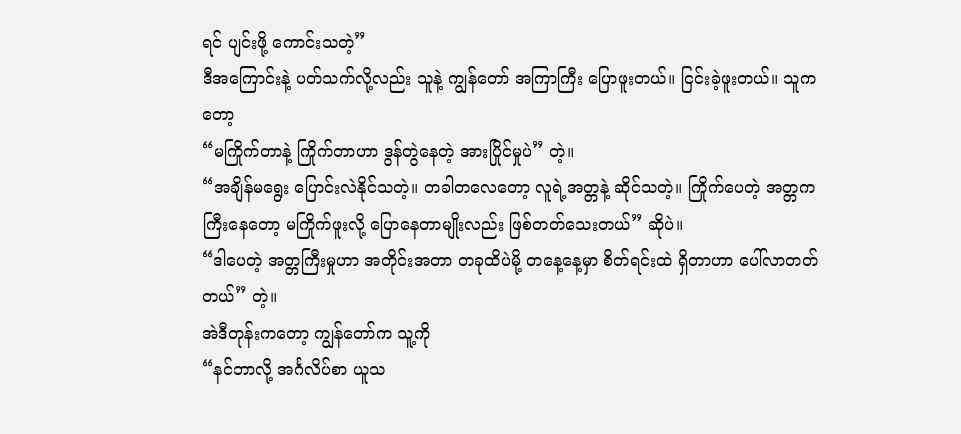ရင် ပျင်းဖို့ ကောင်းသတဲ့”
ဒီအကြောင်းနဲ့ ပတ်သက်လို့လည်း သူနဲ့ ကျွန်တော် အကြာကြီး ပြောဖူးတယ်။ ငြင်းခဲ့ဖူးတယ်။ သူကတော့
“မကြိုက်တာနဲ့ ကြိုက်တာဟာ ဒွန်တွဲနေတဲ့ အားပြိုင်မှုပဲ” တဲ့။
“အချိန်မရွေး ပြောင်းလဲနိုင်သတဲ့။ တခါတလေတော့ လူရဲ့အတ္တနဲ့ ဆိုင်သတဲ့။ ကြိုက်ပေတဲ့ အတ္တက ကြီးနေတော့ မကြိုက်ဖူးလို့ ပြောနေတာမျိုးလည်း ဖြစ်တတ်သေးတယ်” ဆိုပဲ။
“ဒါပေတဲ့ အတ္တကြီးမှုဟာ အတိုင်းအတာ တခုထိပဲမို့ တနေ့နေ့မှာ စိတ်ရင်းထဲ ရှိတာဟာ ပေါ်လာတတ်တယ်” တဲ့။
အဲဒီတုန်းကတော့ ကျွန်တော်က သူ့ကို
“နင်ဘာလို့ အင်္ဂလိပ်စာ ယူသ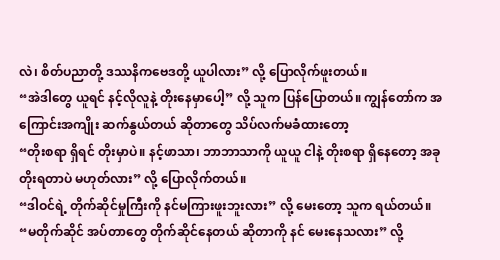လဲ၊ စိတ်ပညာတို့ ဒဿနိကဗေဒတို့ ယူပါလား” လို့ ပြောလိုက်ဖူးတယ်။
“အဲဒါတွေ ယူရင် နင့်လိုလူနဲ့ တိုးနေမှာပေါ့” လို့ သူက ပြန်ပြောတယ်။ ကျွန်တော်က အကြောင်းအကျိုး ဆက်နွယ်တယ် ဆိုတာတွေ သိပ်လက်မခံထားတော့
“တိုးစရာ ရှိရင် တိုးမှာပဲ။ နင့်ဖာသာ၊ ဘာဘာသာကို ယူယူ ငါနဲ့ တိုးစရာ ရှိနေတော့ အခု တိုးရတာပဲ မဟုတ်လား” လို့ ပြောလိုက်တယ်။
“ဒါဝင်ရဲ့ တိုက်ဆိုင်မှုကြီးကို နင်မကြားဖူးဘူးလား” လို့ မေးတော့ သူက ရယ်တယ်။
“မတိုက်ဆိုင် အပ်တာတွေ တိုက်ဆိုင်နေတယ် ဆိုတာကို နင် မေးနေသလား” လို့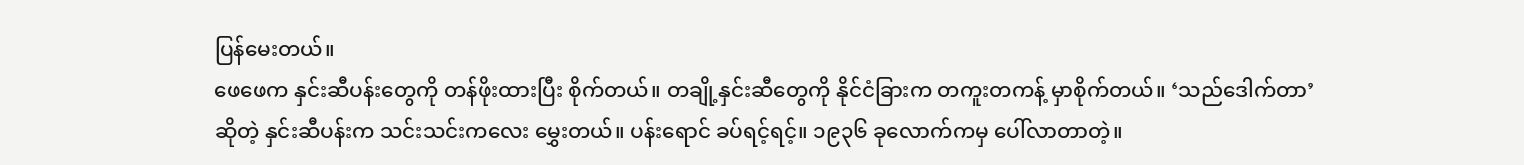ပြန်မေးတယ်။
ဖေဖေက နှင်းဆီပန်းတွေကို တန်ဖိုးထားပြီး စိုက်တယ်။ တချို့နှင်းဆီတွေကို နိုင်ငံခြားက တကူးတကန့် မှာစိုက်တယ်။ ‘သည်ဒေါက်တာ’ ဆိုတဲ့ နှင်းဆီပန်းက သင်းသင်းကလေး မွှေးတယ်။ ပန်းရောင် ခပ်ရင့်ရင့်။ ၁၉၃၆ ခုလောက်ကမှ ပေါ်လာတာတဲ့။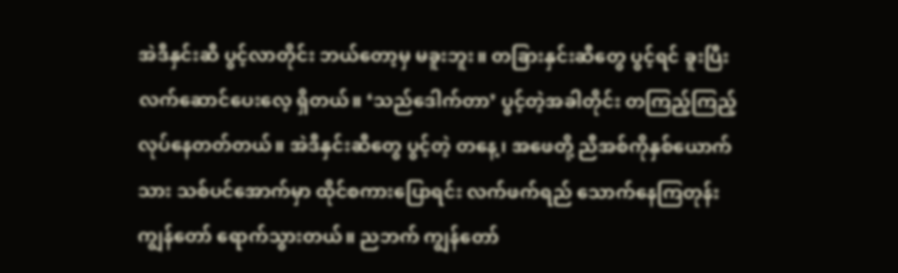အဲဒီနှင်းဆီ ပွင့်လာတိုင်း ဘယ်တော့မှ မခူးဘူး။ တခြားနှင်းဆီတွေ ပွင့်ရင် ခူးပြီး လက်ဆောင်ပေးလေ့ ရှိတယ်။ ‘သည်ဒေါက်တာ’ ပွင့်တဲ့အခါတိုင်း တကြည့်ကြည့် လုပ်နေတတ်တယ်။ အဲဒီနှင်းဆီတွေ ပွင့်တဲ့ တနေ့၊ အဖေတို့ ညီအစ်ကိုနှစ်ယောက်သား သစ်ပင်အောက်မှာ ထိုင်စကားပြောရင်း လက်ဖက်ရည် သောက်နေကြတုန်း ကျွန်တော် ရောက်သွားတယ်။ ညဘက် ကျွန်တော်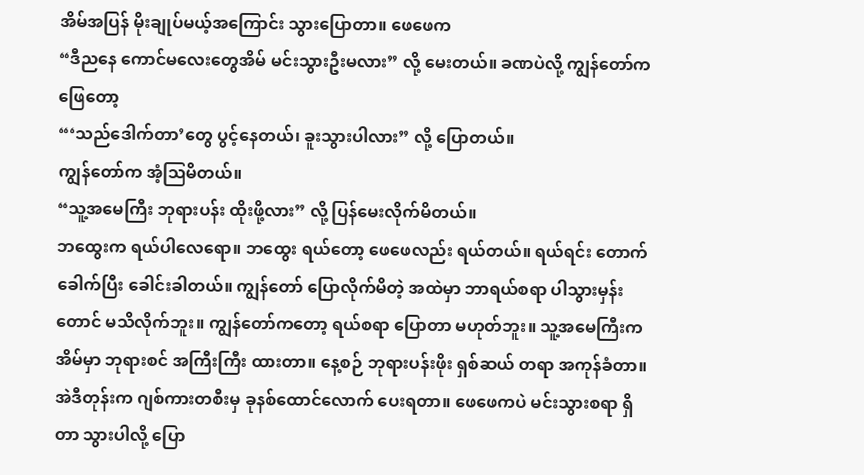အိမ်အပြန် မိုးချုပ်မယ့်အကြောင်း သွားပြောတာ။ ဖေဖေက
“ဒီညနေ ကောင်မလေးတွေအိမ် မင်းသွားဦးမလား” လို့ မေးတယ်။ ခဏပဲလို့ ကျွန်တော်က ဖြေတော့
“‘သည်ဒေါက်တာ’တွေ ပွင့်နေတယ်၊ ခူးသွားပါလား” လို့ ပြောတယ်။
ကျွန်တော်က အံ့ဩမိတယ်။
“သူ့အမေကြီး ဘုရားပန်း ထိုးဖို့လား” လို့ ပြန်မေးလိုက်မိတယ်။
ဘထွေးက ရယ်ပါလေရော။ ဘထွေး ရယ်တော့ ဖေဖေလည်း ရယ်တယ်။ ရယ်ရင်း တောက်ခေါက်ပြီး ခေါင်းခါတယ်။ ကျွန်တော် ပြောလိုက်မိတဲ့ အထဲမှာ ဘာရယ်စရာ ပါသွားမှန်းတောင် မသိလိုက်ဘူး။ ကျွန်တော်ကတော့ ရယ်စရာ ပြောတာ မဟုတ်ဘူး။ သူ့အမေကြီးက အိမ်မှာ ဘုရားစင် အကြီးကြီး ထားတာ။ နေ့စဉ် ဘုရားပန်းဖိုး ရှစ်ဆယ် တရာ အကုန်ခံတာ။ အဲဒီတုန်းက ဂျစ်ကားတစီးမှ ခုနစ်ထောင်လောက် ပေးရတာ။ ဖေဖေကပဲ မင်းသွားစရာ ရှိတာ သွားပါလို့ ပြော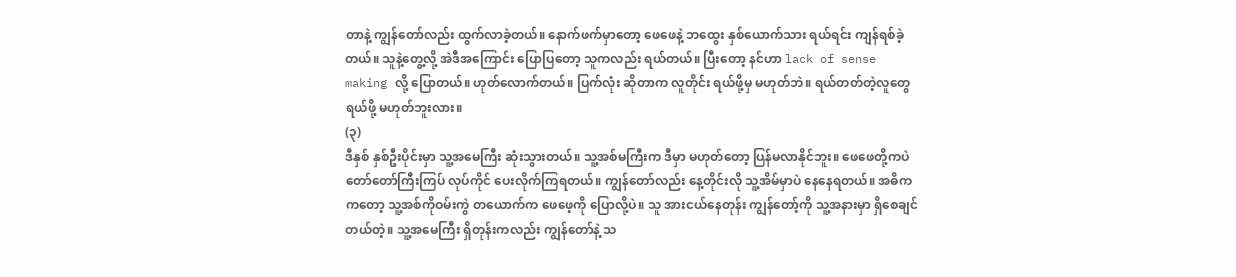တာနဲ့ ကျွန်တော်လည်း ထွက်လာခဲ့တယ်။ နောက်ဖက်မှာတော့ ဖေဖေနဲ့ ဘထွေး နှစ်ယောက်သား ရယ်ရင်း ကျန်ရစ်ခဲ့တယ်။ သူနဲ့တွေ့လို့ အဲဒီအကြောင်း ပြောပြတော့ သူကလည်း ရယ်တယ်။ ပြီးတော့ နင်ဟာ lack of sense making လို့ ပြောတယ်။ ဟုတ်လောက်တယ်။ ပြက်လုံး ဆိုတာက လူတိုင်း ရယ်ဖို့မှ မဟုတ်ဘဲ။ ရယ်တတ်တဲ့လူတွေ ရယ်ဖို့ မဟုတ်ဘူးလား။
(၃)
ဒီနှစ် နှစ်ဦးပိုင်းမှာ သူ့အမေကြီး ဆုံးသွားတယ်။ သူ့အစ်မကြီးက ဒီမှာ မဟုတ်တော့ ပြန်မလာနိုင်ဘူး။ ဖေဖေတို့ကပဲ တော်တော်ကြီးကြပ် လုပ်ကိုင် ပေးလိုက်ကြရတယ်။ ကျွန်တော်လည်း နေ့တိုင်းလို သူ့အိမ်မှာပဲ နေနေရတယ်။ အဓိကကတော့ သူ့အစ်ကိုဝမ်းကွဲ တယောက်က ဖေဖေ့ကို ပြောလို့ပဲ။ သူ အားငယ်နေတုန်း ကျွန်တော့်ကို သူ့အနားမှာ ရှိစေချင်တယ်တဲ့။ သူ့အမေကြီး ရှိတုန်းကလည်း ကျွန်တော်နဲ့ သ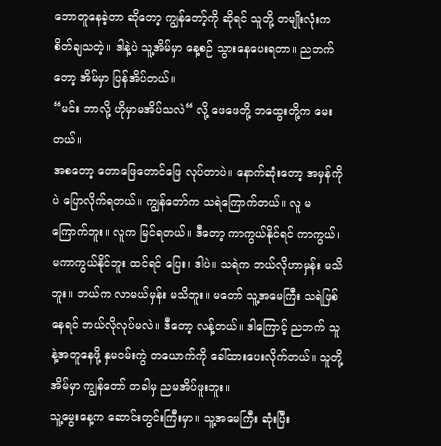ဘောတူနေခဲ့တာ ဆိုတော့ ကျွန်တော့်ကို ဆိုရင် သူတို့ တမျိုးလုံးက စိတ်ချသတဲ့။ ဒါနဲ့ပဲ သူ့အိမ်မှာ နေ့စဉ် သွားနေပေးရတာ။ ညဘက်တော့ အိမ်မှာ ပြန်အိပ်တယ်။
“မင်း ဘာလို့ ဟိုမှာမအိပ်သလဲ“ လို့ ဖေဖေတို့ ဘထွေးတို့က မေးတယ်။
အစတော့ တောဖြေတောင်ဖြေ လုပ်တာပဲ။ နောက်ဆုံးတော့ အမှန်ကိုပဲ ပြောလိုက်ရတယ်။ ကျွန်တော်က သရဲကြောက်တယ်။ လူ မကြောက်ဘူး။ လူက မြင်ရတယ်။ ဒီတော့ ကာကွယ်နိုင်ရင် ကာကွယ်၊ မကာကွယ်နိုင်ဘူး ထင်ရင် ပြေး၊ ဒါပဲ။ သရဲက ဘယ်လိုဟာမှန်း မသိဘူး။ ဘယ်က လာမယ်မှန်း မသိဘူး။ မတော် သူ့အမေကြီး သရဲဖြစ်နေရင် ဘယ်လိုလုပ်မလဲ။ ဒီတော့ လန့်တယ်။ ဒါကြောင့် ညဘက် သူနဲ့အတူနေဖို့ နှမဝမ်းကွဲ တယောက်ကို ခေါ်ထားပေးလိုက်တယ်။ သူတို့အိမ်မှာ ကျွန်တော် တခါမှ ညမအိပ်ဖူးဘူး။
သူ့မွေးနေ့က ဆောင်းတွင်းကြီးမှာ။ သူ့အမေကြီး ဆုံးပြီး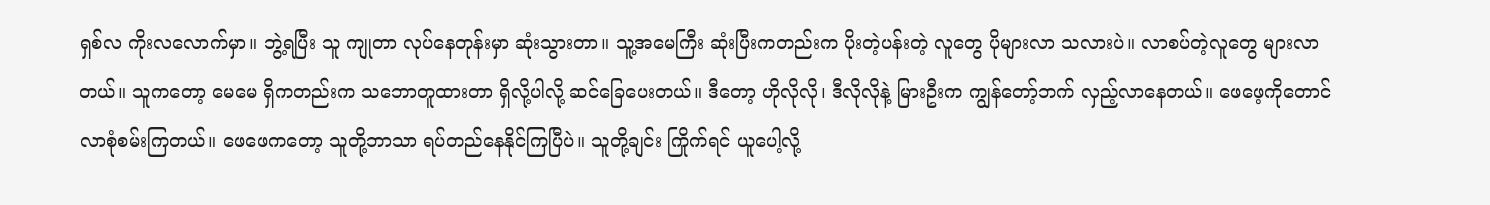ရှစ်လ ကိုးလလောက်မှာ။ ဘွဲ့ရပြီး သူ ကျုတာ လုပ်နေတုန်းမှာ ဆုံးသွားတာ။ သူ့အမေကြီး ဆုံးပြီးကတည်းက ပိုးတဲ့ပန်းတဲ့ လူတွေ ပိုများလာ သလားပဲ။ လာစပ်တဲ့လူတွေ များလာတယ်။ သူကတော့ မေမေ ရှိကတည်းက သဘောတူထားတာ ရှိလို့ပါလို့ ဆင်ခြေပေးတယ်။ ဒီတော့ ဟိုလိုလို၊ ဒီလိုလိုနဲ့ မြားဦးက ကျွန်တော့်ဘက် လှည့်လာနေတယ်။ ဖေဖေ့ကိုတောင် လာစုံစမ်းကြတယ်။ ဖေဖေကတော့ သူတို့ဘာသာ ရပ်တည်နေနိုင်ကြပြီပဲ။ သူတို့ချင်း ကြိုက်ရင် ယူပေါ့လို့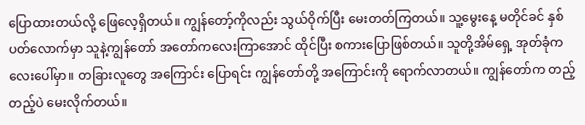ပြောထားတယ်လို့ ဖြေလေ့ရှိတယ်။ ကျွန်တော့်ကိုလည်း သွယ်ဝိုက်ပြီး မေးတတ်ကြတယ်။ သူ့မွေးနေ့ မတိုင်ခင် နှစ်ပတ်လောက်မှာ သူနဲ့ကျွန်တော် အတော်ကလေးကြာအောင် ထိုင်ပြီး စကားပြောဖြစ်တယ်။ သူတို့အိမ်ရှေ့ အုတ်ခုံကလေးပေါ်မှာ။ တခြားလူတွေ အကြောင်း ပြောရင်း ကျွန်တော်တို့ အကြောင်းကို ရောက်လာတယ်။ ကျွန်တော်က တည့်တည့်ပဲ မေးလိုက်တယ်။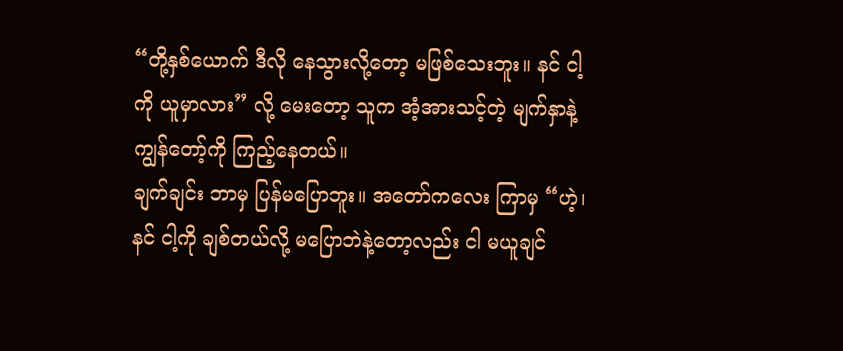“တို့နှစ်ယောက် ဒီလို နေသွားလို့တော့ မဖြစ်သေးဘူး။ နင် ငါ့ကို ယူမှာလား” လို့ မေးတော့ သူက အံ့အားသင့်တဲ့ မျက်နှာနဲ့ ကျွန်တော့်ကို ကြည့်နေတယ်။
ချက်ချင်း ဘာမှ ပြန်မပြောဘူး။ အတော်ကလေး ကြာမှ “ဟဲ့၊ နင် ငါ့ကို ချစ်တယ်လို့ မပြောဘဲနဲ့တော့လည်း ငါ မယူချင်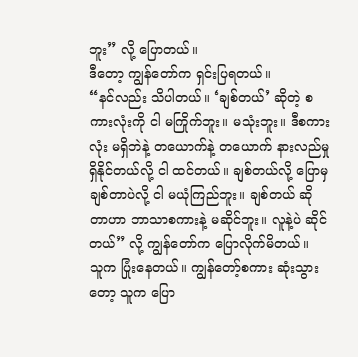ဘူး” လို့ ပြောတယ်။
ဒီတော့ ကျွန်တော်က ရှင်းပြရတယ်။
“နင်လည်း သိပါတယ်။ ‘ချစ်တယ်’ ဆိုတဲ့ စကားလုံးကို ငါ မကြိုက်ဘူး။ မသုံးဘူး။ ဒီစကားလုံး မရှိဘဲနဲ့ တယောက်နဲ့ တယောက် နားလည်မှု ရှိနိုင်တယ်လို့ ငါ ထင်တယ်။ ချစ်တယ်လို့ ပြောမှ ချစ်တာပဲလို့ ငါ မယုံကြည်ဘူး။ ချစ်တယ် ဆိုတာဟာ ဘာသာစကားနဲ့ မဆိုင်ဘူး။ လူနဲ့ပဲ ဆိုင်တယ်” လို့ ကျွန်တော်က ပြောလိုက်မိတယ်။
သူက ပြုံးနေတယ်။ ကျွန်တော့်စကား ဆုံးသွားတော့ သူက ပြော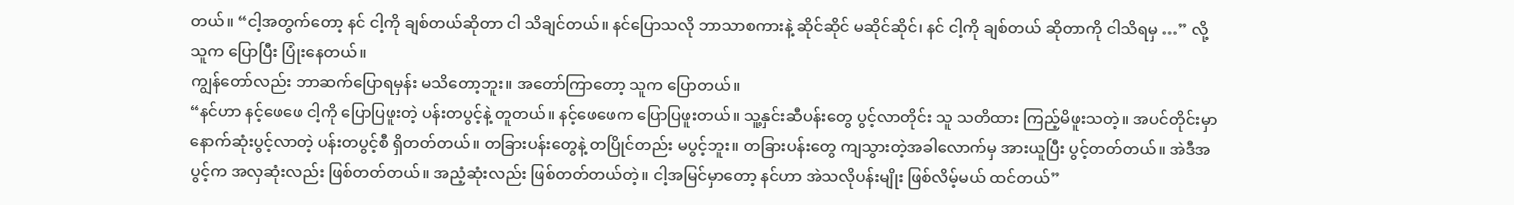တယ်။ “ငါ့အတွက်တော့ နင် ငါ့ကို ချစ်တယ်ဆိုတာ ငါ သိချင်တယ်။ နင်ပြောသလို ဘာသာစကားနဲ့ ဆိုင်ဆိုင် မဆိုင်ဆိုင်၊ နင် ငါ့ကို ချစ်တယ် ဆိုတာကို ငါသိရမှ …” လို့ သူက ပြောပြီး ပြုံးနေတယ်။
ကျွန်တော်လည်း ဘာဆက်ပြောရမှန်း မသိတော့ဘူး။ အတော်ကြာတော့ သူက ပြောတယ်။
“နင်ဟာ နင့်ဖေဖေ ငါ့ကို ပြောပြဖူးတဲ့ ပန်းတပွင့်နဲ့ တူတယ်။ နင့်ဖေဖေက ပြောပြဖူးတယ်။ သူ့နှင်းဆီပန်းတွေ ပွင့်လာတိုင်း သူ သတိထား ကြည့်မိဖူးသတဲ့။ အပင်တိုင်းမှာ နောက်ဆုံးပွင့်လာတဲ့ ပန်းတပွင့်စီ ရှိတတ်တယ်။ တခြားပန်းတွေနဲ့ တပြိုင်တည်း မပွင့်ဘူး။ တခြားပန်းတွေ ကျသွားတဲ့အခါလောက်မှ အားယူပြီး ပွင့်တတ်တယ်။ အဲဒီအပွင့်က အလှဆုံးလည်း ဖြစ်တတ်တယ်။ အညံ့ဆုံးလည်း ဖြစ်တတ်တယ်တဲ့။ ငါ့အမြင်မှာတော့ နင်ဟာ အဲသလိုပန်းမျိုး ဖြစ်လိမ့်မယ် ထင်တယ်”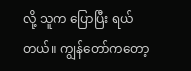လို့ သူက ပြောပြီး ရယ်တယ်။ ကျွန်တော်ကတော့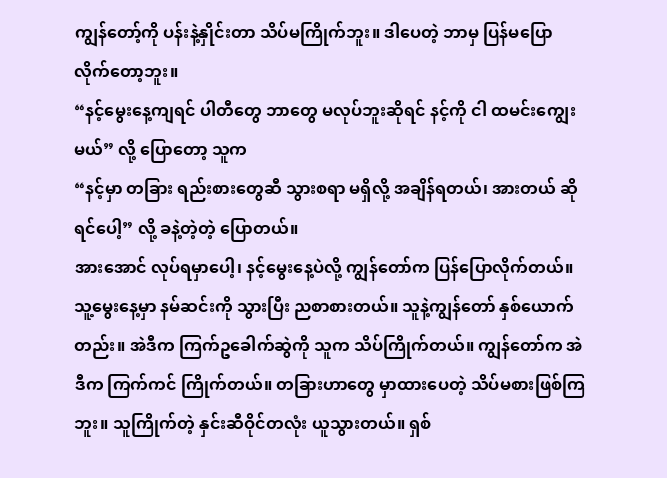ကျွန်တော့်ကို ပန်းနဲ့နှိုင်းတာ သိပ်မကြိုက်ဘူး။ ဒါပေတဲ့ ဘာမှ ပြန်မပြောလိုက်တော့ဘူး။
“နင့်မွေးနေ့ကျရင် ပါတီတွေ ဘာတွေ မလုပ်ဘူးဆိုရင် နင့်ကို ငါ ထမင်းကျွေးမယ်” လို့ ပြောတော့ သူက
“နင့်မှာ တခြား ရည်းစားတွေဆီ သွားစရာ မရှိလို့ အချိန်ရတယ်၊ အားတယ် ဆိုရင်ပေါ့” လို့ ခနဲ့တဲ့တဲ့ ပြောတယ်။
အားအောင် လုပ်ရမှာပေါ့၊ နင့်မွေးနေ့ပဲလို့ ကျွန်တော်က ပြန်ပြောလိုက်တယ်။
သူ့မွေးနေ့မှာ နမ်ဆင်းကို သွားပြီး ညစာစားတယ်။ သူနဲ့ကျွန်တော် နှစ်ယောက်တည်း။ အဲဒီက ကြက်ဥခေါက်ဆွဲကို သူက သိပ်ကြိုက်တယ်။ ကျွန်တော်က အဲဒီက ကြက်ကင် ကြိုက်တယ်။ တခြားဟာတွေ မှာထားပေတဲ့ သိပ်မစားဖြစ်ကြဘူး။ သူကြိုက်တဲ့ နှင်းဆီဝိုင်တလုံး ယူသွားတယ်။ ရှစ်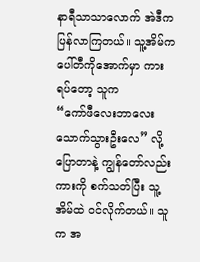နာရီသာသာလောက် အဲဒီက ပြန်လာကြတယ်။ သူ့အိမ်က ပေါ်တီကိုအောက်မှာ ကားရပ်တော့ သူက
“ကော်ဖီလေးဘာလေး သောက်သွားဦးလေ” လို့ ပြောတာနဲ့ ကျွန်တော်လည်း ကားကို စက်သတ်ပြီး သူ့အိမ်ထဲ ဝင်လိုက်တယ်။ သူက အ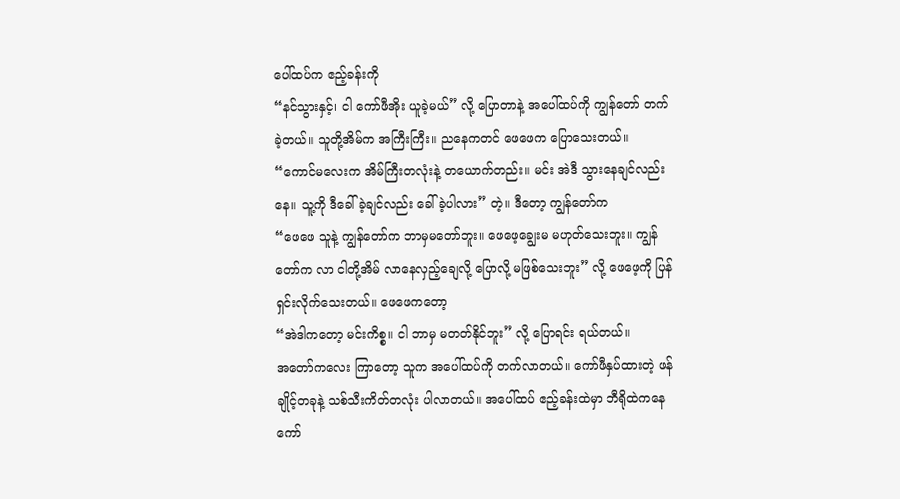ပေါ်ထပ်က ဧည့်ခန်းကို
“နင်သွားနှင့်၊ ငါ ကော်ဖီအိုး ယူခဲ့မယ်” လို့ ပြောတာနဲ့ အပေါ်ထပ်ကို ကျွန်တော် တက်ခဲ့တယ်။ သူတို့အိမ်က အကြီးကြီး။ ညနေကတင် ဖေဖေက ပြောသေးတယ်။
“ကောင်မလေးက အိမ်ကြီးတလုံးနဲ့ တယောက်တည်း။ မင်း အဲဒီ သွားနေချင်လည်းနေ။ သူ့ကို ဒီခေါ်ခဲ့ချင်လည်း ခေါ်ခဲ့ပါလား” တဲ့။ ဒီတော့ ကျွန်တော်က
“ဖေဖေ သူနဲ့ ကျွန်တော်က ဘာမှမတော်ဘူး။ ဖေဖေ့ချွေးမ မဟုတ်သေးဘူး။ ကျွန်တော်က လာ ငါတို့အိမ် လာနေလှည့်ချေလို့ ပြောလို့ မဖြစ်သေးဘူး” လို့ ဖေဖေ့ကို ပြန်ရှင်းလိုက်သေးတယ်။ ဖေဖေကတော့
“အဲဒါကတော့ မင်းကိစ္စ။ ငါ ဘာမှ မတတ်နိုင်ဘူး” လို့ ပြောရင်း ရယ်တယ်။
အတော်ကလေး ကြာတော့ သူက အပေါ်ထပ်ကို တက်လာတယ်။ ကော်ဖီနှပ်ထားတဲ့ ဖန်ချိုင့်တခုနဲ့ သစ်သီးကိတ်တလုံး ပါလာတယ်။ အပေါ်ထပ် ဧည့်ခန်းထဲမှာ ဘီရိုထဲကနေ ကော်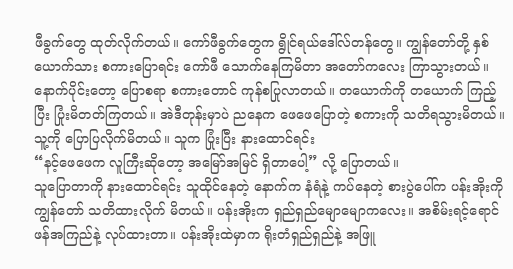ဖီခွက်တွေ ထုတ်လိုက်တယ်။ ကော်ဖီခွက်တွေက ရွိုင်ရယ်ဒေါ်လ်တန်တွေ။ ကျွန်တော်တို့ နှစ်ယောက်သား စကားပြောရင်း ကော်ဖီ သောက်နေကြမိတာ အတော်ကလေး ကြာသွားတယ်။ နောက်ပိုင်းတော့ ပြောစရာ စကားတောင် ကုန်စပြုလာတယ်။ တယောက်ကို တယောက် ကြည့်ပြီး ပြုံးမိတတ်ကြတယ်။ အဲဒီတုန်းမှာပဲ ညနေက ဖေဖေပြောတဲ့ စကားကို သတိရသွားမိတယ်။ သူ့ကို ပြောပြလိုက်မိတယ်။ သူက ပြုံးပြီး နားထောင်ရင်း
“နင့်ဖေဖေက လူကြီးဆိုတော့ အမြော်အမြင် ရှိတာပေါ့” လို့ ပြောတယ်။
သူပြောတာကို နားထောင်ရင်း သူထိုင်နေတဲ့ နောက်က နံရံနဲ့ ကပ်နေတဲ့ စားပွဲပေါ်က ပန်းအိုးကို ကျွန်တော် သတိထားလိုက် မိတယ်။ ပန်းအိုးက ရှည်ရှည်မျောမျောကလေး။ အစိမ်းရင့်ရောင် ဖန်အကြည်နဲ့ လုပ်ထားတာ။ ပန်းအိုးထဲမှာက ရိုးတံရှည်ရှည်နဲ့ အဖြူ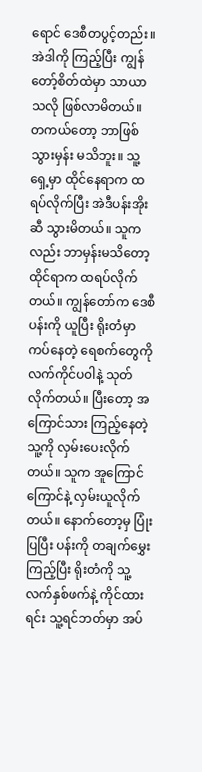ရောင် ဒေစီတပွင့်တည်း။ အဲဒါကို ကြည့်ပြီး ကျွန်တော့်စိတ်ထဲမှာ သာယာသလို ဖြစ်လာမိတယ်။ တကယ်တော့ ဘာဖြစ်သွားမှန်း မသိဘူး။ သူ့ရှေ့မှာ ထိုင်နေရာက ထရပ်လိုက်ပြီး အဲဒီပန်းအိုးဆီ သွားမိတယ်။ သူကလည်း ဘာမှန်းမသိတော့ ထိုင်ရာက ထရပ်လိုက်တယ်။ ကျွန်တော်က ဒေစီပန်းကို ယူပြီး ရိုးတံမှာကပ်နေတဲ့ ရေစက်တွေကို လက်ကိုင်ပ၀ါနဲ့ သုတ်လိုက်တယ်။ ပြီးတော့ အကြောင်သား ကြည့်နေတဲ့သူ့ကို လှမ်းပေးလိုက်တယ်။ သူက အူကြောင်ကြောင်နဲ့ လှမ်းယူလိုက်တယ်။ နောက်တော့မှ ပြုံးပြပြီး ပန်းကို တချက်မွှေးကြည့်ပြီး ရိုးတံကို သူ့လက်နှစ်ဖက်နဲ့ ကိုင်ထားရင်း သူ့ရင်ဘတ်မှာ အပ်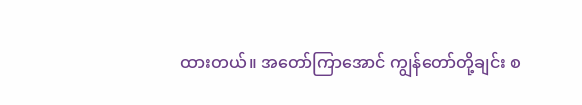ထားတယ်။ အတော်ကြာအောင် ကျွန်တော်တို့ချင်း စ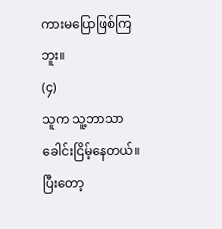ကားမပြောဖြစ်ကြဘူး။
(၄)
သူက သူ့ဘာသာ ခေါင်းငြိမ့်နေတယ်။ ပြီးတော့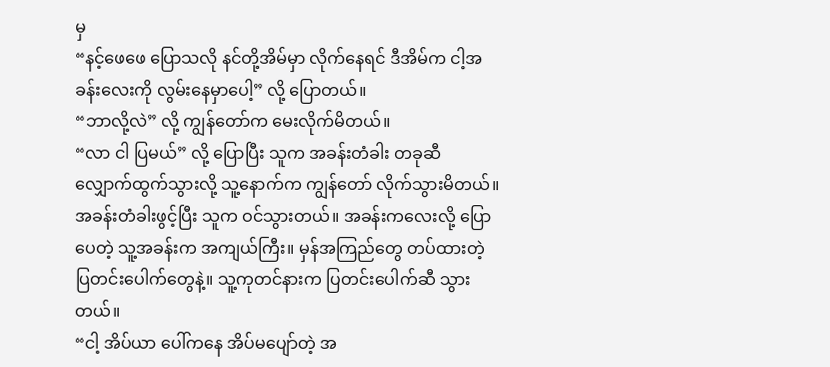မှ
“နင့်ဖေဖေ ပြောသလို နင်တို့အိမ်မှာ လိုက်နေရင် ဒီအိမ်က ငါ့အခန်းလေးကို လွမ်းနေမှာပေါ့” လို့ ပြောတယ်။
“ဘာလို့လဲ” လို့ ကျွန်တော်က မေးလိုက်မိတယ်။
“လာ ငါ ပြမယ်” လို့ ပြောပြီး သူက အခန်းတံခါး တခုဆီ လျှောက်ထွက်သွားလို့ သူ့နောက်က ကျွန်တော် လိုက်သွားမိတယ်။
အခန်းတံခါးဖွင့်ပြီး သူက ဝင်သွားတယ်။ အခန်းကလေးလို့ ပြောပေတဲ့ သူ့အခန်းက အကျယ်ကြီး။ မှန်အကြည်တွေ တပ်ထားတဲ့ ပြတင်းပေါက်တွေနဲ့။ သူ့ကုတင်နားက ပြတင်းပေါက်ဆီ သွားတယ်။
“ငါ့ အိပ်ယာ ပေါ်ကနေ အိပ်မပျော်တဲ့ အ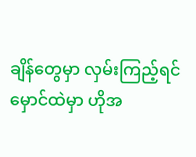ချိန်တွေမှာ လှမ်းကြည့်ရင် မှောင်ထဲမှာ ဟိုအ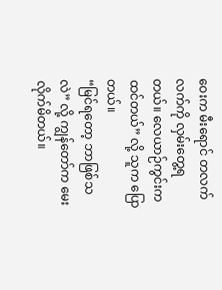ဝေးက မီးရောင် တလက်လက်ကို လှမ်းတွေ့ရတယ်။ လေယာဉ်ကွင်းက ထင်တယ်” လို့ သူက ပြောတယ်။
“မြင်ရတော့ ဘာဖြစ်သလဲ” လို့ ကျွန်တော်က မေးလိုက်မိတယ်။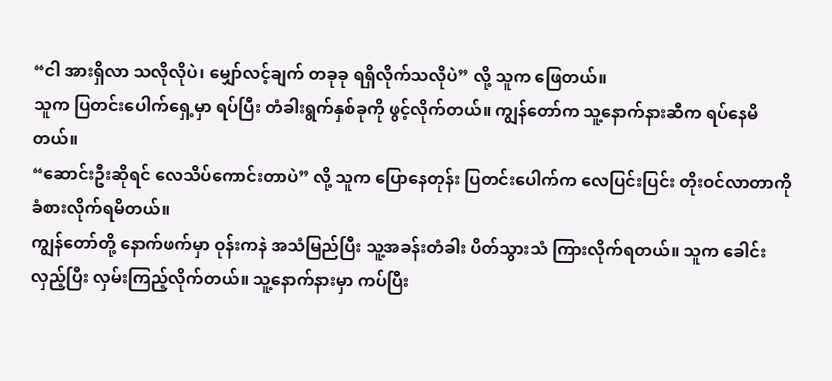“ငါ အားရှိလာ သလိုလိုပဲ၊ မျှော်လင့်ချက် တခုခု ရရှိလိုက်သလိုပဲ” လို့ သူက ဖြေတယ်။
သူက ပြတင်းပေါက်ရှေ့မှာ ရပ်ပြီး တံခါးရွက်နှစ်ခုကို ဖွင့်လိုက်တယ်။ ကျွန်တော်က သူ့နောက်နားဆီက ရပ်နေမိတယ်။
“ဆောင်းဦးဆိုရင် လေသိပ်ကောင်းတာပဲ” လို့ သူက ပြောနေတုန်း ပြတင်းပေါက်က လေပြင်းပြင်း တိုးဝင်လာတာကို ခံစားလိုက်ရမိတယ်။
ကျွန်တော်တို့ နောက်ဖက်မှာ ဝုန်းကနဲ အသံမြည်ပြီး သူ့အခန်းတံခါး ပိတ်သွားသံ ကြားလိုက်ရတယ်။ သူက ခေါင်းလှည့်ပြီး လှမ်းကြည့်လိုက်တယ်။ သူ့နောက်နားမှာ ကပ်ပြီး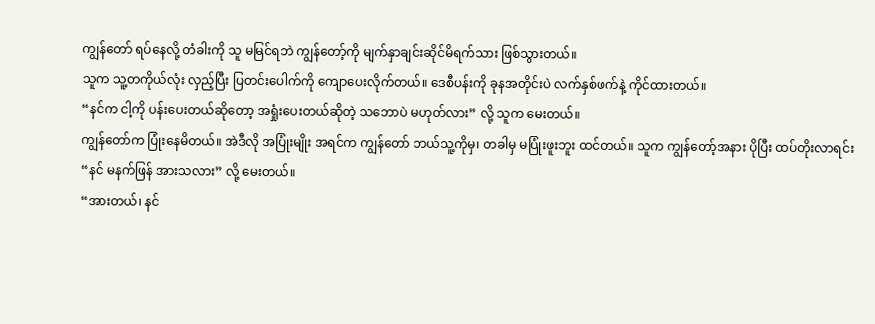ကျွန်တော် ရပ်နေလို့ တံခါးကို သူ မမြင်ရဘဲ ကျွန်တော့်ကို မျက်နှာချင်းဆိုင်မိရက်သား ဖြစ်သွားတယ်။
သူက သူ့တကိုယ်လုံး လှည့်ပြီး ပြတင်းပေါက်ကို ကျောပေးလိုက်တယ်။ ဒေစီပန်းကို ခုနအတိုင်းပဲ လက်နှစ်ဖက်နဲ့ ကိုင်ထားတယ်။
“နင်က ငါ့ကို ပန်းပေးတယ်ဆိုတော့ အရှုံးပေးတယ်ဆိုတဲ့ သဘောပဲ မဟုတ်လား” လို့ သူက မေးတယ်။
ကျွန်တော်က ပြုံးနေမိတယ်။ အဲဒီလို အပြုံးမျိုး အရင်က ကျွန်တော် ဘယ်သူ့ကိုမှ၊ တခါမှ မပြုံးဖူးဘူး ထင်တယ်။ သူက ကျွန်တော့်အနား ပိုပြီး ထပ်တိုးလာရင်း
“နင် မနက်ဖြန် အားသလား” လို့ မေးတယ်။
“အားတယ်၊ နင်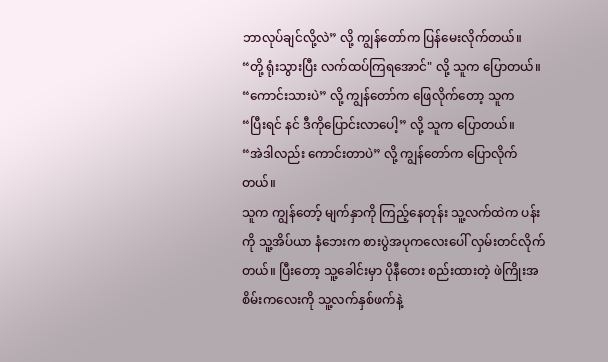ဘာလုပ်ချင်လို့လဲ” လို့ ကျွန်တော်က ပြန်မေးလိုက်တယ်။
“တို့ ရုံးသွားပြီး လက်ထပ်ကြရအောင်" လို့ သူက ပြောတယ်။
“ကောင်းသားပဲ” လို့ ကျွန်တော်က ဖြေလိုက်တော့ သူက
“ပြီးရင် နင် ဒီကိုပြောင်းလာပေါ့” လို့ သူက ပြောတယ်။
“အဲဒါလည်း ကောင်းတာပဲ” လို့ ကျွန်တော်က ပြောလိုက်တယ်။
သူက ကျွန်တော့် မျက်နှာကို ကြည့်နေတုန်း သူ့လက်ထဲက ပန်းကို သူ့အိပ်ယာ နံဘေးက စားပွဲအပုကလေးပေါ် လှမ်းတင်လိုက်တယ်။ ပြီးတော့ သူ့ခေါင်းမှာ ပိုနီတေး စည်းထားတဲ့ ဖဲကြိုးအစိမ်းကလေးကို သူ့လက်နှစ်ဖက်နဲ့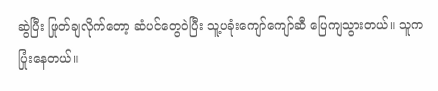ဆွဲပြီး ဖြုတ်ချလိုက်တော့ ဆံပင်တွေဝဲပြီး သူ့ပခုံးကျော်ကျော်ဆီ ပြေကျသွားတယ်။ သူက ပြုံးနေတယ်။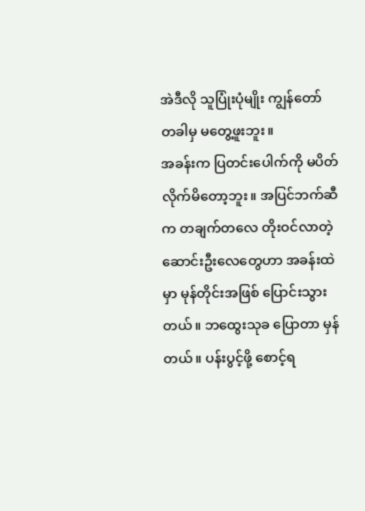အဲဒီလို သူပြုံးပုံမျိုး ကျွန်တော် တခါမှ မတွေ့ဖူးဘူး။
အခန်းက ပြတင်းပေါက်ကို မပိတ်လိုက်မိတော့ဘူး။ အပြင်ဘက်ဆီက တချက်တလေ တိုးဝင်လာတဲ့ ဆောင်းဦးလေတွေဟာ အခန်းထဲမှာ မုန်တိုင်းအဖြစ် ပြောင်းသွားတယ်။ ဘထွေးသုခ ပြောတာ မှန်တယ်။ ပန်းပွင့်ဖို့ စောင့်ရ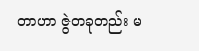တာဟာ ဇွဲတခုတည်း မ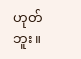ဟုတ်ဘူး။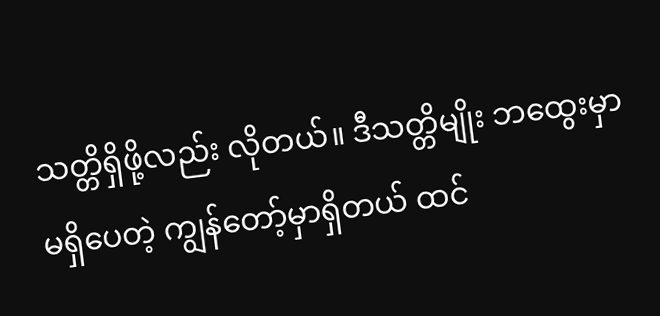သတ္တိရှိဖို့လည်း လိုတယ်။ ဒီသတ္တိမျိုး ဘထွေးမှာ မရှိပေတဲ့ ကျွန်တော့်မှာရှိတယ် ထင်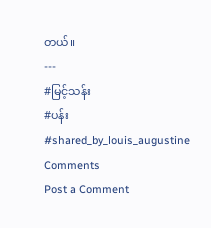တယ်။
---
#မြင့်သန်း
#ပန်း
#shared_by_louis_augustine
Comments
Post a Comment